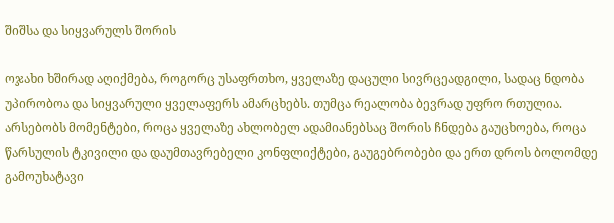შიშსა და სიყვარულს შორის

ოჯახი ხშირად აღიქმება, როგორც უსაფრთხო, ყველაზე დაცული სივრცეადგილი, სადაც ნდობა უპირობოა და სიყვარული ყველაფერს ამარცხებს. თუმცა რეალობა ბევრად უფრო რთულია. არსებობს მომენტები, როცა ყველაზე ახლობელ ადამიანებსაც შორის ჩნდება გაუცხოება, როცა წარსულის ტკივილი და დაუმთავრებელი კონფლიქტები, გაუგებრობები და ერთ დროს ბოლომდე გამოუხატავი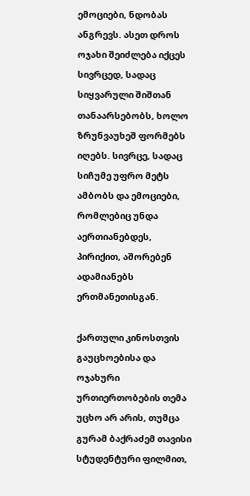ემოციები, ნდობას ანგრევს. ასეთ დროს ოჯახი შეიძლება იქცეს სივრცედ, სადაც სიყვარული შიშთან თანაარსებობს, ხოლო ზრუნვაუხეშ ფორმებს იღებს. სივრცე, სადაც სიჩუმე უფრო მეტს ამბობს და ემოციები, რომლებიც უნდა აერთიანებდეს, პირიქით, აშორებენ ადამიანებს ერთმანეთისგან.

ქართული კინოსთვის გაუცხოებისა და ოჯახური ურთიერთობების თემა უცხო არ არის, თუმცა გურამ ბაქრაძემ თავისი სტუდენტური ფილმით,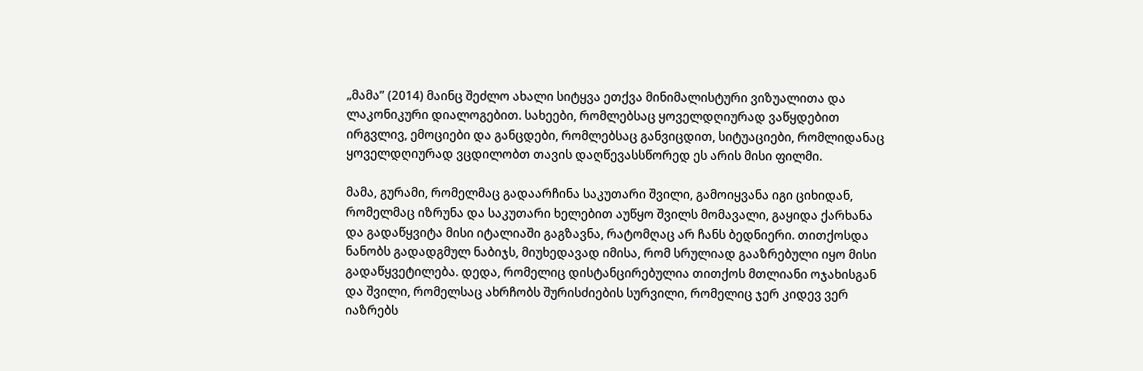„მამა” (2014) მაინც შეძლო ახალი სიტყვა ეთქვა მინიმალისტური ვიზუალითა და ლაკონიკური დიალოგებით. სახეები, რომლებსაც ყოველდღიურად ვაწყდებით ირგვლივ, ემოციები და განცდები, რომლებსაც განვიცდით, სიტუაციები, რომლიდანაც ყოველდღიურად ვცდილობთ თავის დაღწევასსწორედ ეს არის მისი ფილმი.

მამა, გურამი, რომელმაც გადაარჩინა საკუთარი შვილი, გამოიყვანა იგი ციხიდან, რომელმაც იზრუნა და საკუთარი ხელებით აუწყო შვილს მომავალი, გაყიდა ქარხანა და გადაწყვიტა მისი იტალიაში გაგზავნა, რატომღაც არ ჩანს ბედნიერი. თითქოსდა ნანობს გადადგმულ ნაბიჯს, მიუხედავად იმისა, რომ სრულიად გააზრებული იყო მისი გადაწყვეტილება. დედა, რომელიც დისტანცირებულია თითქოს მთლიანი ოჯახისგან და შვილი, რომელსაც ახრჩობს შურისძიების სურვილი, რომელიც ჯერ კიდევ ვერ იაზრებს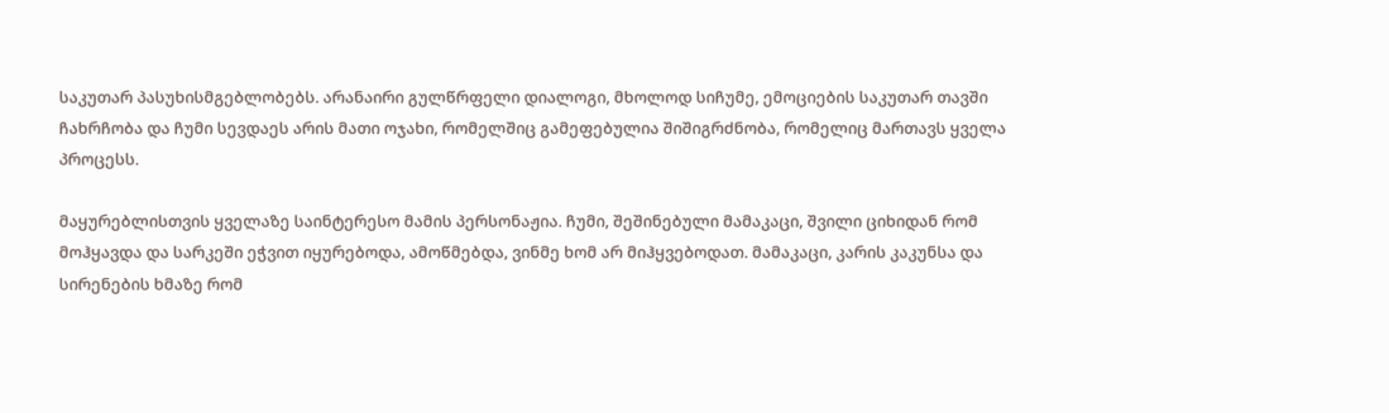საკუთარ პასუხისმგებლობებს. არანაირი გულწრფელი დიალოგი, მხოლოდ სიჩუმე, ემოციების საკუთარ თავში ჩახრჩობა და ჩუმი სევდაეს არის მათი ოჯახი, რომელშიც გამეფებულია შიშიგრძნობა, რომელიც მართავს ყველა პროცესს.

მაყურებლისთვის ყველაზე საინტერესო მამის პერსონაჟია. ჩუმი, შეშინებული მამაკაცი, შვილი ციხიდან რომ მოჰყავდა და სარკეში ეჭვით იყურებოდა, ამოწმებდა, ვინმე ხომ არ მიჰყვებოდათ. მამაკაცი, კარის კაკუნსა და სირენების ხმაზე რომ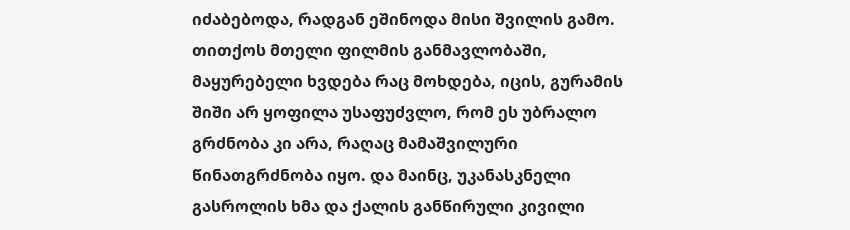იძაბებოდა, რადგან ეშინოდა მისი შვილის გამო. თითქოს მთელი ფილმის განმავლობაში, მაყურებელი ხვდება რაც მოხდება, იცის, გურამის შიში არ ყოფილა უსაფუძვლო, რომ ეს უბრალო გრძნობა კი არა, რაღაც მამაშვილური წინათგრძნობა იყო. და მაინც, უკანასკნელი გასროლის ხმა და ქალის განწირული კივილი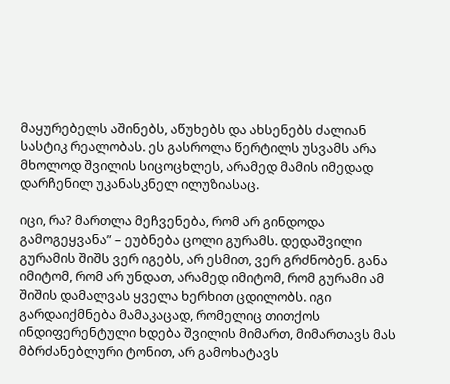მაყურებელს აშინებს, აწუხებს და ახსენებს ძალიან სასტიკ რეალობას. ეს გასროლა წერტილს უსვამს არა მხოლოდ შვილის სიცოცხლეს, არამედ მამის იმედად დარჩენილ უკანასკნელ ილუზიასაც.

იცი, რა? მართლა მეჩვენება, რომ არ გინდოდა გამოგეყვანა” – ეუბნება ცოლი გურამს. დედაშვილი გურამის შიშს ვერ იგებს, არ ესმით, ვერ გრძნობენ. განა იმიტომ, რომ არ უნდათ, არამედ იმიტომ, რომ გურამი ამ შიშის დამალვას ყველა ხერხით ცდილობს. იგი გარდაიქმნება მამაკაცად, რომელიც თითქოს ინდიფერენტული ხდება შვილის მიმართ, მიმართავს მას მბრძანებლური ტონით, არ გამოხატავს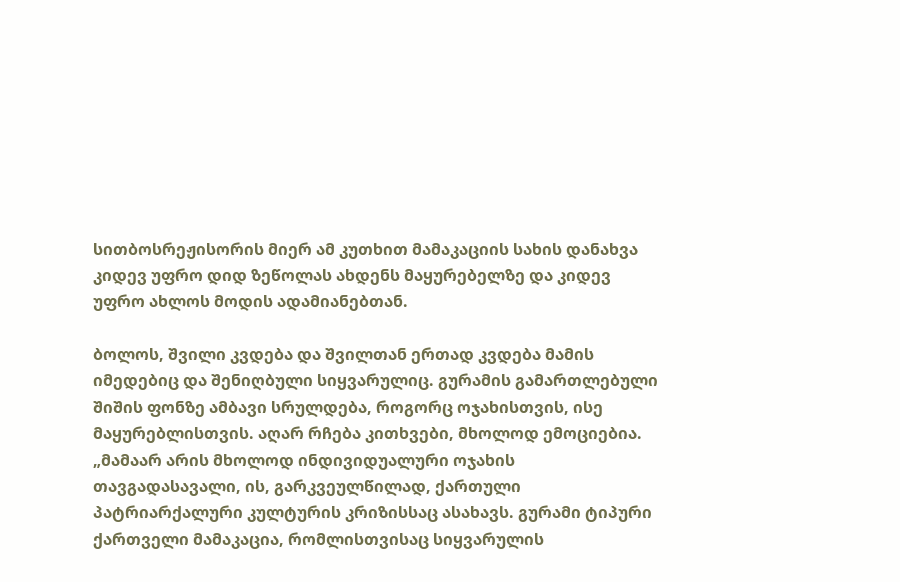სითბოსრეჟისორის მიერ ამ კუთხით მამაკაციის სახის დანახვა კიდევ უფრო დიდ ზეწოლას ახდენს მაყურებელზე და კიდევ უფრო ახლოს მოდის ადამიანებთან.

ბოლოს, შვილი კვდება და შვილთან ერთად კვდება მამის იმედებიც და შენიღბული სიყვარულიც. გურამის გამართლებული შიშის ფონზე ამბავი სრულდება, როგორც ოჯახისთვის, ისე მაყურებლისთვის. აღარ რჩება კითხვები, მხოლოდ ემოციებია. „მამაარ არის მხოლოდ ინდივიდუალური ოჯახის თავგადასავალი, ის, გარკვეულწილად, ქართული პატრიარქალური კულტურის კრიზისსაც ასახავს. გურამი ტიპური ქართველი მამაკაცია, რომლისთვისაც სიყვარულის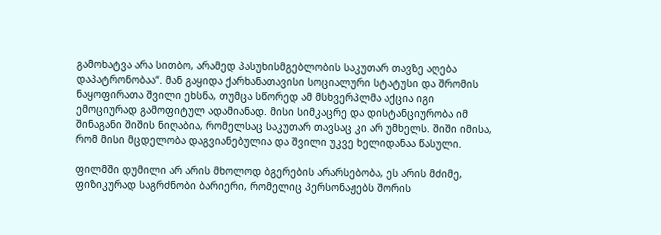გამოხატვა არა სითბო, არამედ პასუხისმგებლობის საკუთარ თავზე აღება დაპატრონობაა“. მან გაყიდა ქარხანათავისი სოციალური სტატუსი და შრომის ნაყოფირათა შვილი ეხსნა, თუმცა სწორედ ამ მსხვერპლმა აქცია იგი ემოციურად გამოფიტულ ადამიანად. მისი სიმკაცრე და დისტანციურობა იმ შინაგანი შიშის ნიღაბია, რომელსაც საკუთარ თავსაც კი არ უმხელს. შიში იმისა, რომ მისი მცდელობა დაგვიანებულია და შვილი უკვე ხელიდანაა წასული.

ფილმში დუმილი არ არის მხოლოდ ბგერების არარსებობა, ეს არის მძიმე, ფიზიკურად საგრძნობი ბარიერი, რომელიც პერსონაჟებს შორის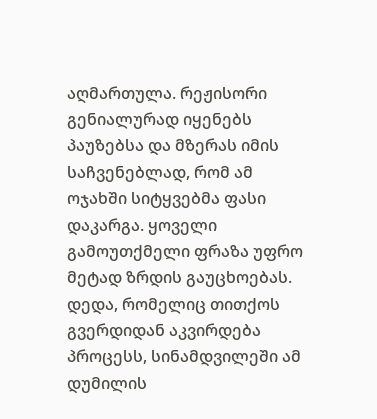აღმართულა. რეჟისორი გენიალურად იყენებს პაუზებსა და მზერას იმის საჩვენებლად, რომ ამ ოჯახში სიტყვებმა ფასი დაკარგა. ყოველი გამოუთქმელი ფრაზა უფრო მეტად ზრდის გაუცხოებას. დედა, რომელიც თითქოს გვერდიდან აკვირდება პროცესს, სინამდვილეში ამ დუმილის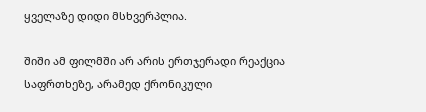ყველაზე დიდი მსხვერპლია.

შიში ამ ფილმში არ არის ერთჯერადი რეაქცია საფრთხეზე, არამედ ქრონიკული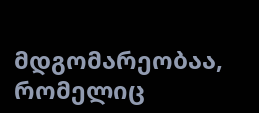მდგომარეობაა, რომელიც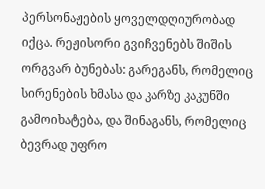პერსონაჟების ყოველდღიურობად იქცა. რეჟისორი გვიჩვენებს შიშის ორგვარ ბუნებას: გარეგანს, რომელიც სირენების ხმასა და კარზე კაკუნში გამოიხატება, და შინაგანს, რომელიც ბევრად უფრო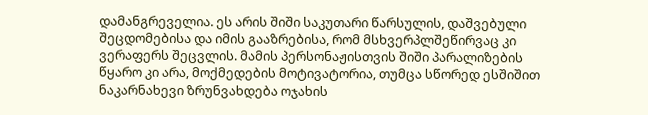დამანგრეველია. ეს არის შიში საკუთარი წარსულის, დაშვებული შეცდომებისა და იმის გააზრებისა, რომ მსხვერპლშეწირვაც კი ვერაფერს შეცვლის. მამის პერსონაჟისთვის შიში პარალიზების წყარო კი არა, მოქმედების მოტივატორია, თუმცა სწორედ ესშიშით ნაკარნახევი ზრუნვახდება ოჯახის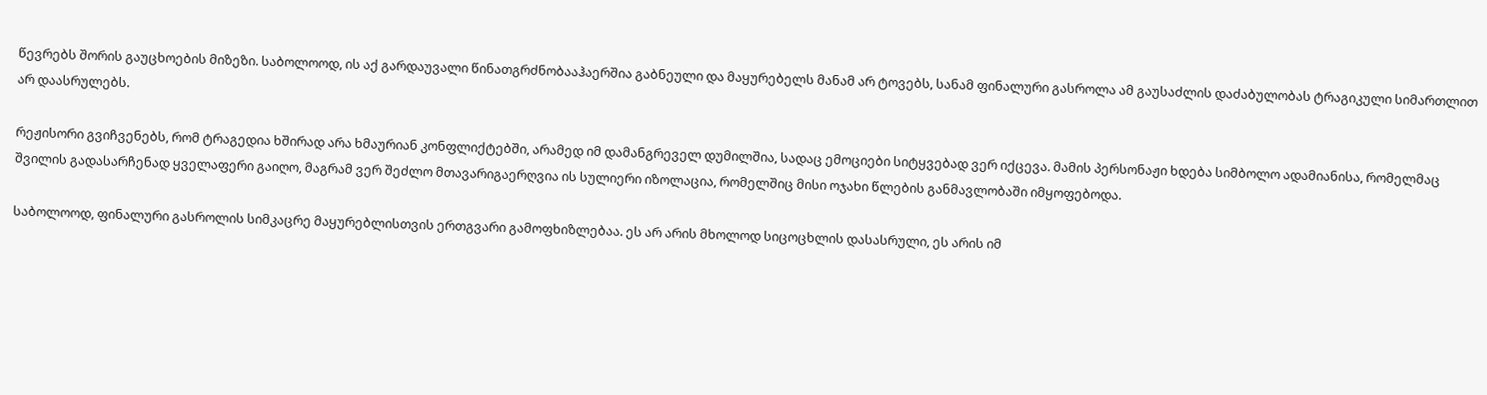წევრებს შორის გაუცხოების მიზეზი. საბოლოოდ, ის აქ გარდაუვალი წინათგრძნობააჰაერშია გაბნეული და მაყურებელს მანამ არ ტოვებს, სანამ ფინალური გასროლა ამ გაუსაძლის დაძაბულობას ტრაგიკული სიმართლით არ დაასრულებს.

რეჟისორი გვიჩვენებს, რომ ტრაგედია ხშირად არა ხმაურიან კონფლიქტებში, არამედ იმ დამანგრეველ დუმილშია, სადაც ემოციები სიტყვებად ვერ იქცევა. მამის პერსონაჟი ხდება სიმბოლო ადამიანისა, რომელმაც შვილის გადასარჩენად ყველაფერი გაიღო, მაგრამ ვერ შეძლო მთავარიგაერღვია ის სულიერი იზოლაცია, რომელშიც მისი ოჯახი წლების განმავლობაში იმყოფებოდა.

საბოლოოდ, ფინალური გასროლის სიმკაცრე მაყურებლისთვის ერთგვარი გამოფხიზლებაა. ეს არ არის მხოლოდ სიცოცხლის დასასრული, ეს არის იმ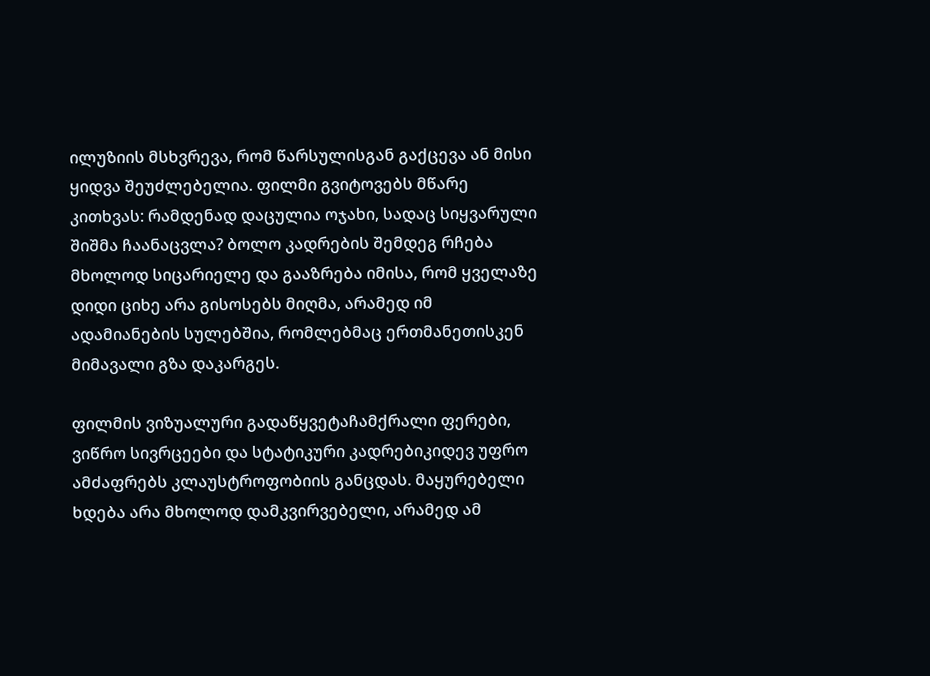ილუზიის მსხვრევა, რომ წარსულისგან გაქცევა ან მისი ყიდვა შეუძლებელია. ფილმი გვიტოვებს მწარე კითხვას: რამდენად დაცულია ოჯახი, სადაც სიყვარული შიშმა ჩაანაცვლა? ბოლო კადრების შემდეგ რჩება მხოლოდ სიცარიელე და გააზრება იმისა, რომ ყველაზე დიდი ციხე არა გისოსებს მიღმა, არამედ იმ ადამიანების სულებშია, რომლებმაც ერთმანეთისკენ მიმავალი გზა დაკარგეს.

ფილმის ვიზუალური გადაწყვეტაჩამქრალი ფერები, ვიწრო სივრცეები და სტატიკური კადრებიკიდევ უფრო ამძაფრებს კლაუსტროფობიის განცდას. მაყურებელი ხდება არა მხოლოდ დამკვირვებელი, არამედ ამ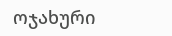ოჯახური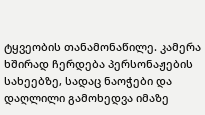ტყვეობის თანამონაწილე. კამერა ხშირად ჩერდება პერსონაჟების სახეებზე, სადაც ნაოჭები და დაღლილი გამოხედვა იმაზე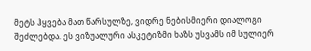მეტს ჰყვება მათ წარსულზე, ვიდრე ნებისმიერი დიალოგი შეძლებდა. ეს ვიზუალური ასკეტიზმი ხაზს უსვამს იმ სულიერ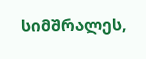სიმშრალეს,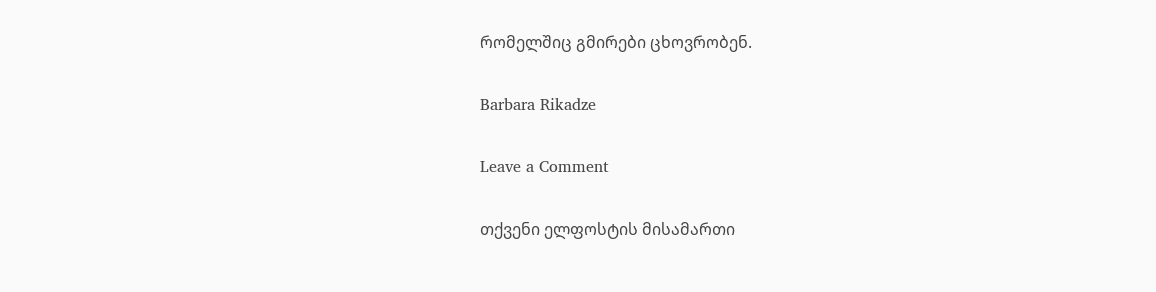რომელშიც გმირები ცხოვრობენ.

Barbara Rikadze

Leave a Comment

თქვენი ელფოსტის მისამართი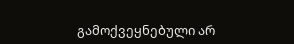გამოქვეყნებული არ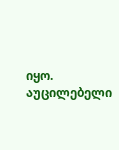იყო. აუცილებელი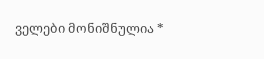ველები მონიშნულია *